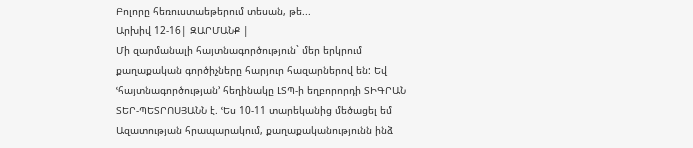Բոլորը հեռուստաեթերում տեսան, թե...
Արխիվ 12-16| ԶԱՐՄԱՆՔ |
Մի զարմանալի հայտնագործություն` մեր երկրում քաղաքական գործիչները հարյուր հազարներով են: Եվ ՙհայտնագործության՚ հեղինակը ԼՏՊ-ի եղբորորդի ՏԻԳՐԱՆ ՏԵՐ-ՊԵՏՐՈՍՅԱՆՆ է. ՙԵս 10-11 տարեկանից մեծացել եմ Ազատության հրապարակում, քաղաքականությունն ինձ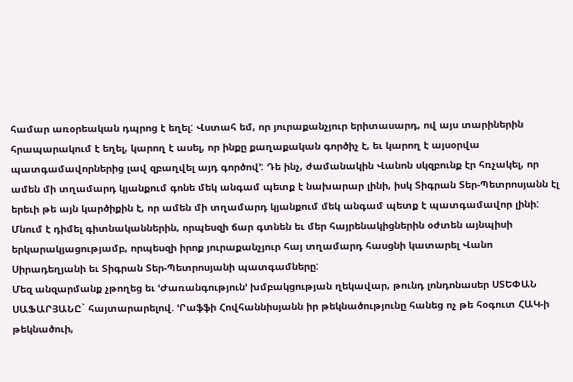համար առօրեական դպրոց է եղել: Վստահ եմ, որ յուրաքանչյուր երիտասարդ, ով այս տարիներին հրապարակում է եղել, կարող է ասել, որ ինքը քաղաքական գործիչ է, եւ կարող է այսօրվա պատգամավորներից լավ զբաղվել այդ գործով՚: Դե ինչ, ժամանակին Վանոն սկզբունք էր հռչակել, որ ամեն մի տղամարդ կյանքում գոնե մեկ անգամ պետք է նախարար լինի, իսկ Տիգրան Տեր-Պետրոսյանն էլ երեւի թե այն կարծիքին է, որ ամեն մի տղամարդ կյանքում մեկ անգամ պետք է պատգամավոր լինի: Մնում է դիմել գիտնականներին, որպեսզի ճար գտնեն եւ մեր հայրենակիցներին օժտեն այնպիսի երկարակյացությամբ, որպեսզի իրոք յուրաքանչյուր հայ տղամարդ հասցնի կատարել Վանո Սիրադեղյանի եւ Տիգրան Տեր-Պետրոսյանի պատգամները:
Մեզ անզարմանք չթողեց եւ ՙԺառանգություն՚ խմբակցության ղեկավար, թունդ լոնդոնասեր ՍՏԵՓԱՆ ՍԱՖԱՐՅԱՆԸ` հայտարարելով. ՙՐաֆֆի Հովհաննիսյանն իր թեկնածությունը հանեց ոչ թե հօգուտ ՀԱԿ-ի թեկնածուի,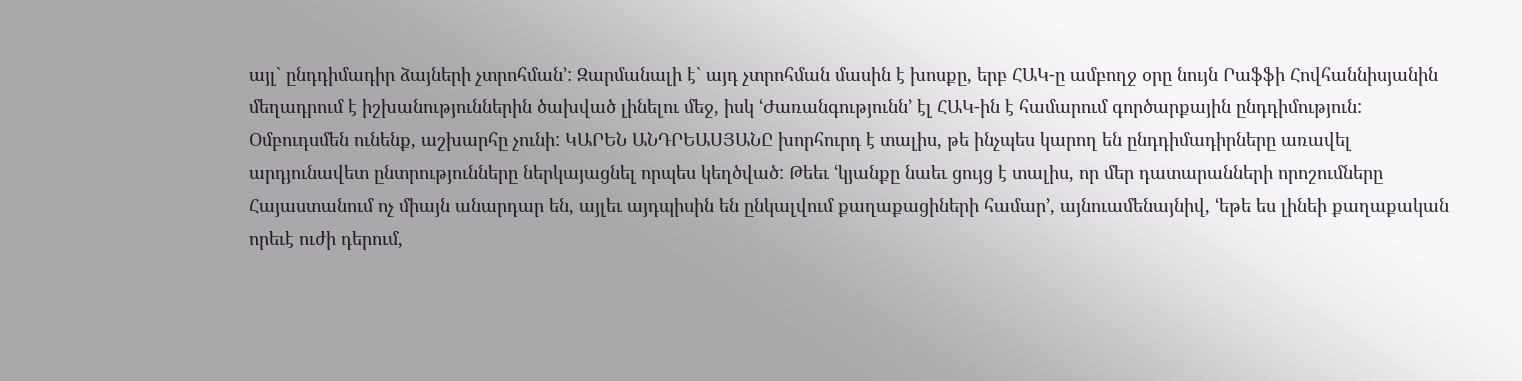այլ` ընդդիմադիր ձայների չտրոհման՚: Զարմանալի է` այդ չտրոհման մասին է խոսքը, երբ ՀԱԿ-ը ամբողջ օրը նույն Րաֆֆի Հովհաննիսյանին մեղադրում է իշխանություններին ծախված լինելու մեջ, իսկ ՙԺառանգությունն՚ էլ ՀԱԿ-ին է համարում գործարքային ընդդիմություն:
Օմբուդսմեն ունենք, աշխարհը չունի: ԿԱՐԵՆ ԱՆԴՐԵԱՍՅԱՆԸ խորհուրդ է տալիս, թե ինչպես կարող են ընդդիմադիրները առավել արդյունավետ ընտրությունները ներկայացնել որպես կեղծված: Թեեւ ՙկյանքը նաեւ ցույց է տալիս, որ մեր դատարանների որոշումները Հայաստանում ոչ միայն անարդար են, այլեւ այդպիսին են ընկալվում քաղաքացիների համար՚, այնուամենայնիվ, ՙեթե ես լինեի քաղաքական որեւէ ուժի դերում,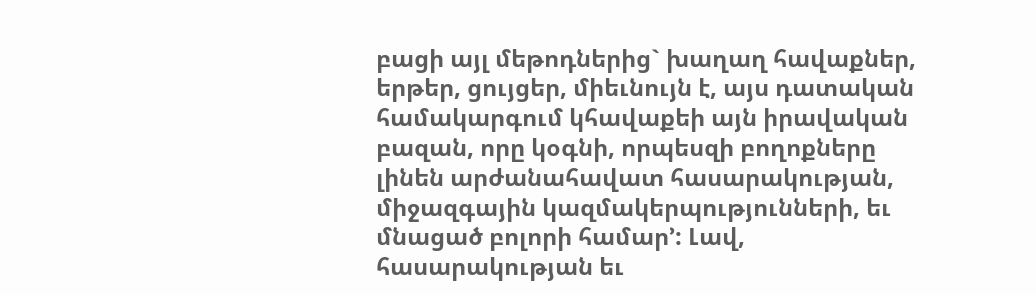բացի այլ մեթոդներից` խաղաղ հավաքներ, երթեր, ցույցեր, միեւնույն է, այս դատական համակարգում կհավաքեի այն իրավական բազան, որը կօգնի, որպեսզի բողոքները լինեն արժանահավատ հասարակության, միջազգային կազմակերպությունների, եւ մնացած բոլորի համար՚: Լավ, հասարակության եւ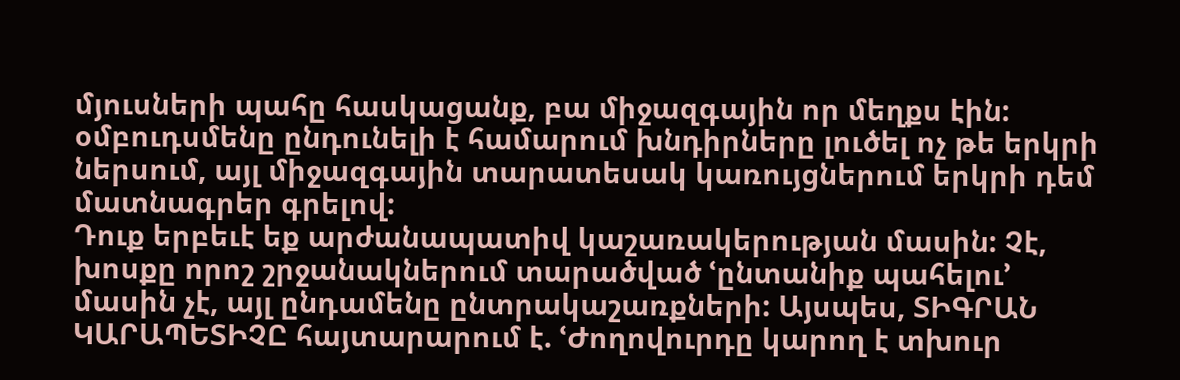մյուսների պահը հասկացանք, բա միջազգային որ մեղքս էին: օմբուդսմենը ընդունելի է համարում խնդիրները լուծել ոչ թե երկրի ներսում, այլ միջազգային տարատեսակ կառույցներում երկրի դեմ մատնագրեր գրելով:
Դուք երբեւէ եք արժանապատիվ կաշառակերության մասին: Չէ, խոսքը որոշ շրջանակներում տարածված ՙընտանիք պահելու՚ մասին չէ, այլ ընդամենը ընտրակաշառքների: Այսպես, ՏԻԳՐԱՆ ԿԱՐԱՊԵՏԻՉԸ հայտարարում է. ՙԺողովուրդը կարող է տխուր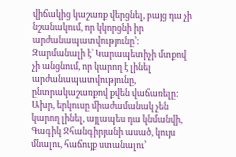վիճակից կաշառք վերցնել, բայց դա չի նշանակում, որ կկորցնի իր արժանապատվությունը՚: Զարմանալի է` Կարապետիչի մտքով չի անցնում, որ կարող է լինել արժանապատվությունը, ընտրակաշառքով քվեն վաճառելը: Ախր, երկուսը միաժամանակ չեն կարող լինել, այլապես դա կնմանվի, Գագիկ Ջհանգիրյանի ասած, կույս մնալու, հաճույք ստանալու՚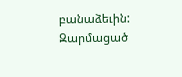բանաձեւին:
Զարմացած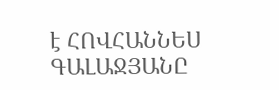է ՀՈՎՀԱՆՆԵՍ ԳԱԼԱՋՅԱՆԸ